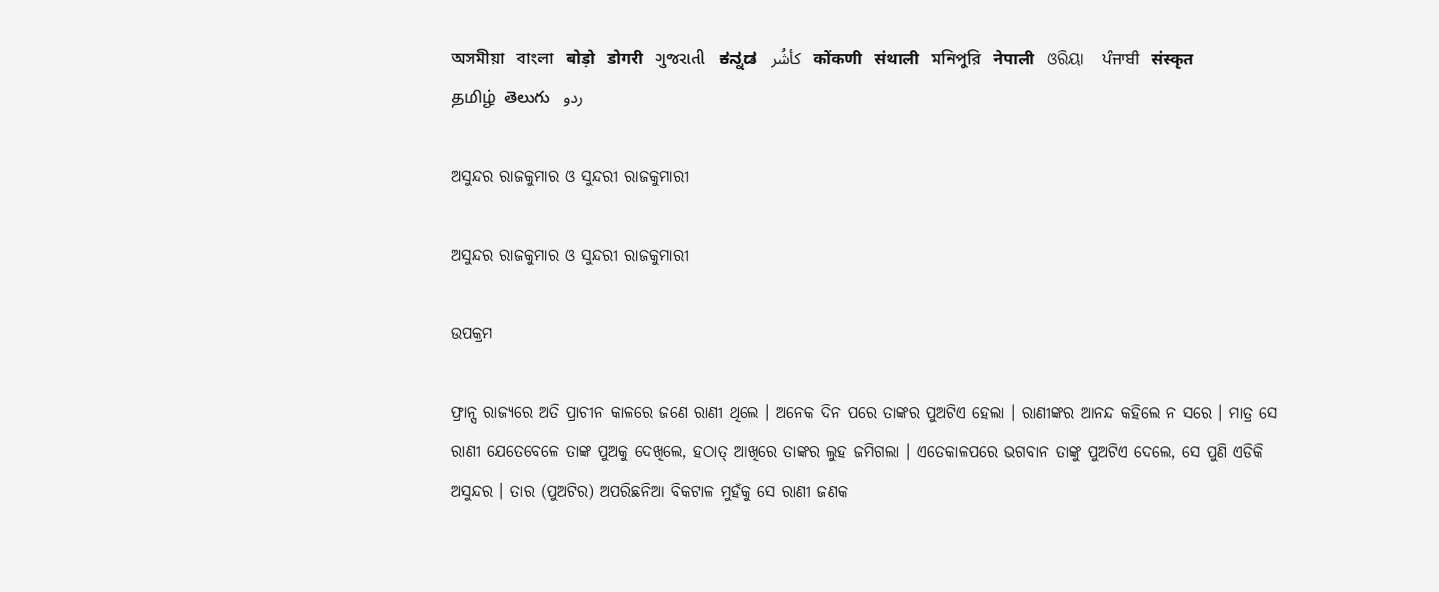অসমীয়া   বাংলা   बोड़ो   डोगरी   ગુજરાતી   ಕನ್ನಡ   كأشُر   कोंकणी   संथाली   মনিপুরি   नेपाली   ଓରିୟା   ਪੰਜਾਬੀ   संस्कृत   தமிழ்  తెలుగు   ردو

ଅସୁନ୍ଦର ରାଜକୁମାର ଓ ସୁନ୍ଦରୀ ରାଜକୁମାରୀ

ଅସୁନ୍ଦର ରାଜକୁମାର ଓ ସୁନ୍ଦରୀ ରାଜକୁମାରୀ

ଉପକ୍ରମ

ଫ୍ରାନ୍ସ ରାଜ୍ୟରେ ଅତି ପ୍ରାଚୀନ କାଳରେ ଜଣେ ରାଣୀ ଥିଲେ । ଅନେକ ଦିନ ପରେ ତାଙ୍କର ପୁଅଟିଏ ହେଲା । ରାଣୀଙ୍କର ଆନନ୍ଦ କହିଲେ ନ ସରେ । ମାତ୍ର ସେ ରାଣୀ ଯେତେବେଳେ ତାଙ୍କ ପୁଅକୁ ଦେଖିଲେ, ହଠାତ୍ ଆଖିରେ ତାଙ୍କର ଲୁହ ଜମିଗଲା । ଏତେକାଳପରେ ଭଗବାନ ତାଙ୍କୁ ପୁଅଟିଏ ଦେଲେ, ସେ ପୁଣି ଏଡିକି ଅସୁନ୍ଦର । ତାର (ପୁଅଟିର) ଅପରିଛନିଆ ବିକଟାଳ ମୁହଁକୁ ସେ ରାଣୀ ଜଣକ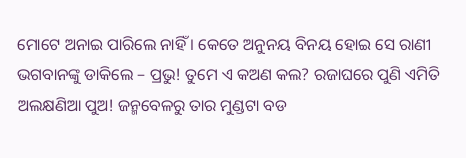ମୋଟେ ଅନାଇ ପାରିଲେ ନାହିଁ । କେତେ ଅନୁନୟ ବିନୟ ହୋଇ ସେ ରାଣୀ ଭଗବାନଙ୍କୁ ଡାକିଲେ – ପ୍ରଭୁ! ତୁମେ ଏ କଅଣ କଲ? ରଜାଘରେ ପୁଣି ଏମିତି ଅଲକ୍ଷଣିଆ ପୁଅ! ଜନ୍ମବେଳରୁ ତାର ମୁଣ୍ଡଟା ବଡ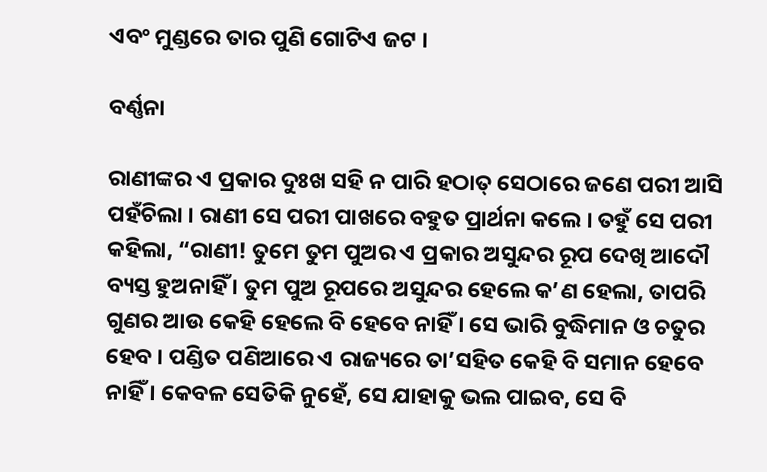ଏବଂ ମୁଣ୍ଡରେ ତାର ପୁଣି ଗୋଟିଏ ଜଟ ।

ବର୍ଣ୍ଣନା

ରାଣୀଙ୍କର ଏ ପ୍ରକାର ଦୁଃଖ ସହି ନ ପାରି ହଠାତ୍ ସେଠାରେ ଜଣେ ପରୀ ଆସି ପହଁଚିଲା । ରାଣୀ ସେ ପରୀ ପାଖରେ ବହୁତ ପ୍ରାର୍ଥନା କଲେ । ତହୁଁ ସେ ପରୀ କହିଲା, “ରାଣୀ! ତୁମେ ତୁମ ପୁଅର ଏ ପ୍ରକାର ଅସୁନ୍ଦର ରୂପ ଦେଖି ଆଦୌ ବ୍ୟସ୍ତ ହୁଅନାହିଁ । ତୁମ ପୁଅ ରୂପରେ ଅସୁନ୍ଦର ହେଲେ କ’ଣ ହେଲା, ତାପରି ଗୁଣର ଆଉ କେହି ହେଲେ ବି ହେବେ ନାହିଁ । ସେ ଭାରି ବୁଦ୍ଧିମାନ ଓ ଚତୁର ହେବ । ପଣ୍ଡିତ ପଣିଆରେ ଏ ରାଜ୍ୟରେ ତା’ସହିତ କେହି ବି ସମାନ ହେବେ ନାହିଁ । କେବଳ ସେତିକି ନୁହେଁ, ସେ ଯାହାକୁ ଭଲ ପାଇବ, ସେ ବି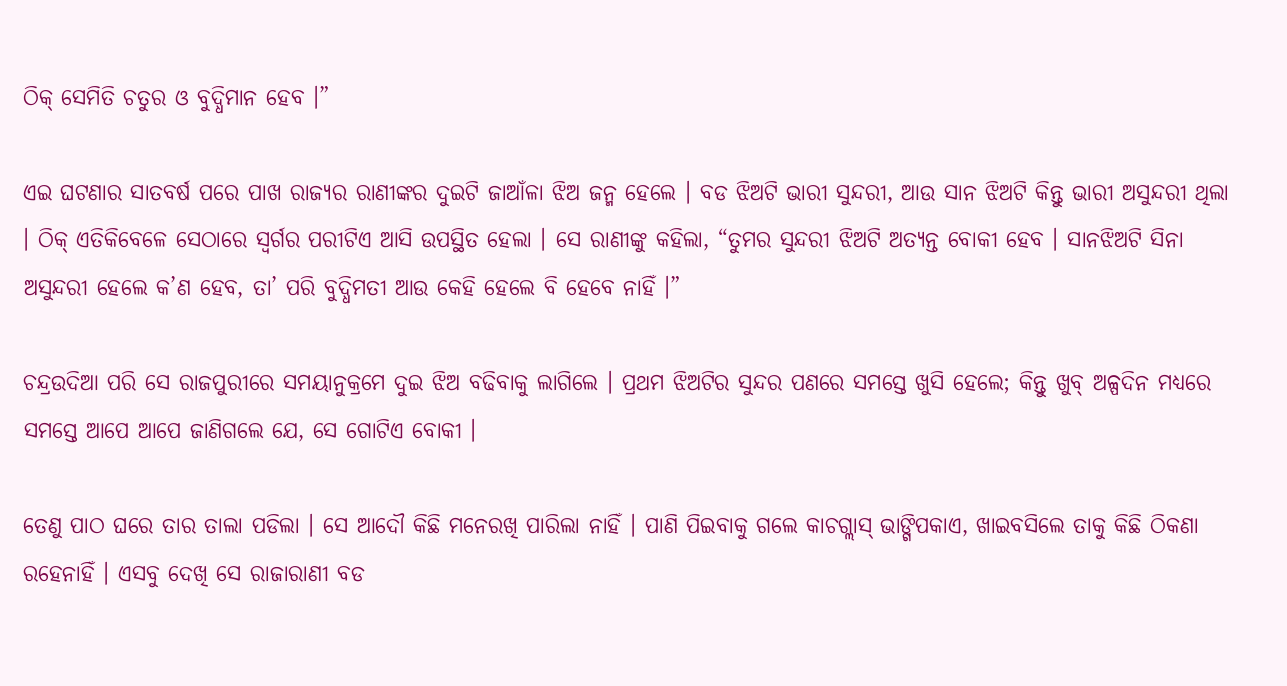ଠିକ୍ ସେମିତି ଚତୁର ଓ ବୁଦ୍ଧିମାନ ହେବ ।”

ଏଇ ଘଟଣାର ସାତବର୍ଷ ପରେ ପାଖ ରାଜ୍ୟର ରାଣୀଙ୍କର ଦୁଇଟି ଜାଆଁଳା ଝିଅ ଜନ୍ମ ହେଲେ । ବଡ ଝିଅଟି ଭାରୀ ସୁନ୍ଦରୀ, ଆଉ ସାନ ଝିଅଟି କିନ୍ତୁ ଭାରୀ ଅସୁନ୍ଦରୀ ଥିଲା । ଠିକ୍ ଏତିକିବେଳେ ସେଠାରେ ସ୍ୱର୍ଗର ପରୀଟିଏ ଆସି ଉପସ୍ଥିତ ହେଲା । ସେ ରାଣୀଙ୍କୁ କହିଲା, “ତୁମର ସୁନ୍ଦରୀ ଝିଅଟି ଅତ୍ୟନ୍ତ ବୋକୀ ହେବ । ସାନଝିଅଟି ସିନା ଅସୁନ୍ଦରୀ ହେଲେ କ’ଣ ହେବ, ତା’ ପରି ବୁଦ୍ଧିମତୀ ଆଉ କେହି ହେଲେ ବି ହେବେ ନାହିଁ ।”

ଚନ୍ଦ୍ରଉଦିଆ ପରି ସେ ରାଜପୁରୀରେ ସମୟାନୁକ୍ରମେ ଦୁଇ ଝିଅ ବଢିବାକୁ ଲାଗିଲେ । ପ୍ରଥମ ଝିଅଟିର ସୁନ୍ଦର ପଣରେ ସମସ୍ତେ ଖୁସି ହେଲେ; କିନ୍ତୁ ଖୁବ୍ ଅଳ୍ପଦିନ ମଧ୍ୟରେ ସମସ୍ତେ ଆପେ ଆପେ ଜାଣିଗଲେ ଯେ, ସେ ଗୋଟିଏ ବୋକୀ ।

ତେଣୁ ପାଠ ଘରେ ତାର ତାଲା ପଡିଲା । ସେ ଆଦୌ କିଛି ମନେରଖି ପାରିଲା ନାହିଁ । ପାଣି ପିଇବାକୁ ଗଲେ କାଚଗ୍ଲାସ୍ ଭାଙ୍ଗିପକାଏ, ଖାଇବସିଲେ ତାକୁ କିଛି ଠିକଣା ରହେନାହିଁ । ଏସବୁ ଦେଖି ସେ ରାଜାରାଣୀ ବଡ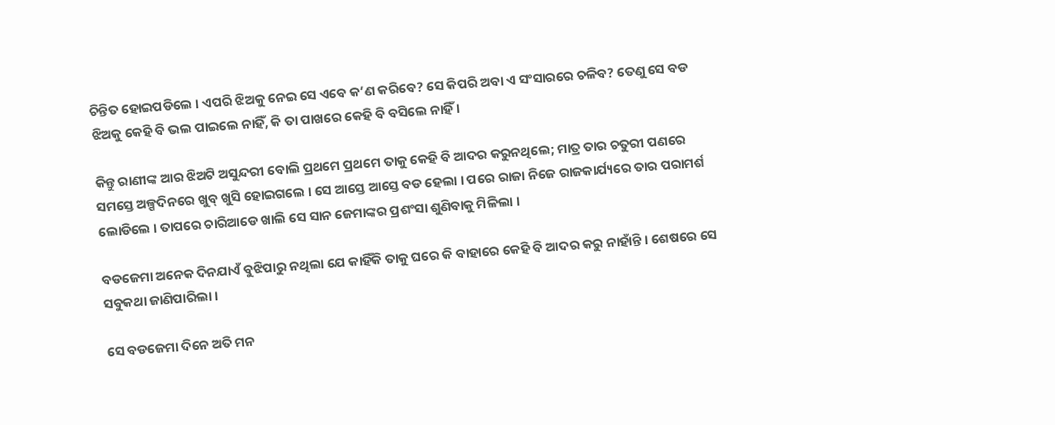ଚିନ୍ତିତ ହୋଇପଡିଲେ । ଏପରି ଝିଅକୁ ନେଇ ସେ ଏବେ କ’ଣ କରିବେ? ସେ କିପରି ଅବା ଏ ସଂସାରରେ ଚଳିବ? ତେଣୁ ସେ ବଡ ଝିଅକୁ କେହି ବି ଭଲ ପାଇଲେ ନାହିଁ, କି ତା ପାଖରେ କେହି ବି ବସିଲେ ନାହିଁ ।

କିନ୍ତୁ ରାଣୀଙ୍କ ଆର ଝିଅଟି ଅସୁନ୍ଦରୀ ବୋଲି ପ୍ରଥମେ ପ୍ରଥମେ ତାକୁ କେହି ବି ଆଦର କରୁନଥିଲେ; ମାତ୍ର ତାର ଚତୁରୀ ପଣରେ ସମସ୍ତେ ଅଳ୍ପଦିନରେ ଖୁବ୍ ଖୁସି ହୋଇଗଲେ । ସେ ଆସ୍ତେ ଆସ୍ତେ ବଡ ହେଲା । ପରେ ରାଜା ନିଜେ ରାଜକାର୍ଯ୍ୟରେ ତାର ପରାମର୍ଶ ଲୋଡିଲେ । ତାପରେ ଚାରିଆଡେ ଖାଲି ସେ ସାନ ଜେମାଙ୍କର ପ୍ରଶଂସା ଶୁଣିବାକୁ ମିଳିଲା ।

ବଡଜେମା ଅନେକ ଦିନଯାଏଁ ବୁଝିପାରୁ ନଥିଲା ଯେ କାହିଁକି ତାକୁ ଘରେ କି ବାହାରେ କେହି ବି ଆଦର କରୁ ନାହାଁନ୍ତି । ଶେଷରେ ସେ ସବୁକଥା ଜାଣିପାରିଲା ।

ସେ ବଡଜେମା ଦିନେ ଅତି ମନ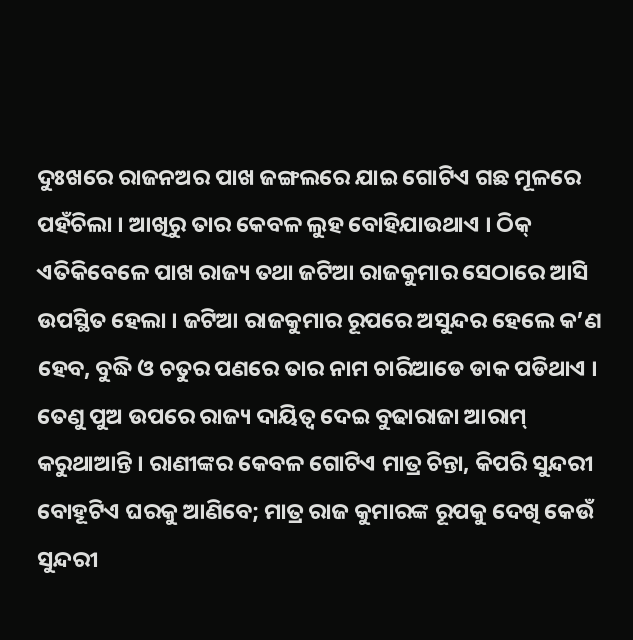ଦୁଃଖରେ ରାଜନଅର ପାଖ ଜଙ୍ଗଲରେ ଯାଇ ଗୋଟିଏ ଗଛ ମୂଳରେ ପହଁଚିଲା । ଆଖିରୁ ତାର କେବଳ ଲୁହ ବୋହିଯାଉଥାଏ । ଠିକ୍ ଏତିକିବେଳେ ପାଖ ରାଜ୍ୟ ତଥା ଜଟିଆ ରାଜକୁମାର ସେଠାରେ ଆସି ଉପସ୍ଥିତ ହେଲା । ଜଟିଆ ରାଜକୁମାର ରୂପରେ ଅସୁନ୍ଦର ହେଲେ କ’ଣ ହେବ, ବୁଦ୍ଧି ଓ ଚତୁର ପଣରେ ତାର ନାମ ଚାରିଆଡେ ଡାକ ପଡିଥାଏ । ତେଣୁ ପୁଅ ଉପରେ ରାଜ୍ୟ ଦାୟିତ୍ୱ ଦେଇ ବୁଢାରାଜା ଆରାମ୍ କରୁଥାଆନ୍ତି । ରାଣୀଙ୍କର କେବଳ ଗୋଟିଏ ମାତ୍ର ଚିନ୍ତା, କିପରି ସୁନ୍ଦରୀ ବୋହୂଟିଏ ଘରକୁ ଆଣିବେ; ମାତ୍ର ରାଜ କୁମାରଙ୍କ ରୂପକୁ ଦେଖି କେଉଁ ସୁନ୍ଦରୀ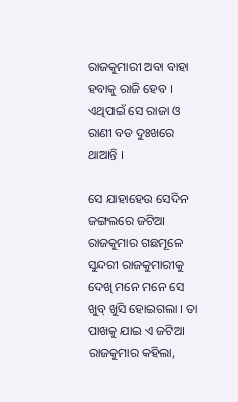ରାଜକୁମାରୀ ଅବା ବାହା ହବାକୁ ରାଜି ହେବ । ଏଥିପାଇଁ ସେ ରାଜା ଓ ରାଣୀ ବଡ ଦୁଃଖରେ ଥାଆନ୍ତି ।

ସେ ଯାହାହେଉ ସେଦିନ ଜଙ୍ଗଲରେ ଜଟିଆ ରାଜକୁମାର ଗଛମୂଳେ ସୁନ୍ଦରୀ ରାଜକୁମାରୀକୁ ଦେଖି ମନେ ମନେ ସେ ଖୁବ୍ ଖୁସି ହୋଇଗଲା । ତା ପାଖକୁ ଯାଇ ଏ ଜଟିଆ ରାଜକୁମାର କହିଲା,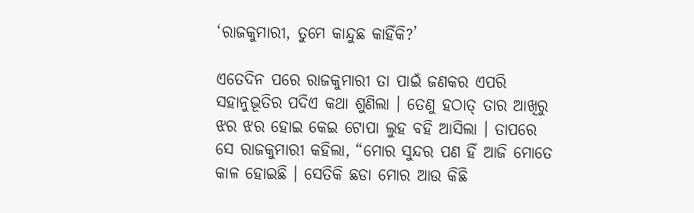‘ରାଜକୁମାରୀ, ତୁମେ କାନ୍ଦୁଛ କାହିଁକି?’

ଏତେଦିନ ପରେ ରାଜକୁମାରୀ ତା ପାଇଁ ଜଣକର ଏପରି ସହାନୁଭୂତିର ପଦିଏ କଥା ଶୁଣିଲା । ତେଣୁ ହଠାତ୍ ତାର ଆଖିରୁ ଝର ଝର ହୋଇ କେଇ ଟୋପା ଲୁହ ବହି ଆସିଲା । ତାପରେ ସେ ରାଜକୁମାରୀ କହିଲା, “ମୋର ସୁନ୍ଦର ପଣ ହିଁ ଆଜି ମୋତେ କାଳ ହୋଇଛି । ସେତିକି ଛଡା ମୋର ଆଉ କିଛି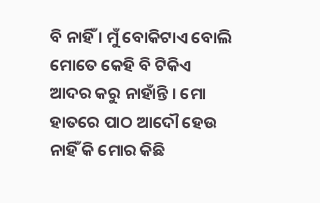ବି ନାହିଁ । ମୁଁ ବୋକିଟାଏ ବୋଲି ମୋତେ କେହି ବି ଟିକିଏ ଆଦର କରୁ ନାହାଁନ୍ତି । ମୋ ହାତରେ ପାଠ ଆଦୌ ହେଉ ନାହିଁ କି ମୋର କିଛି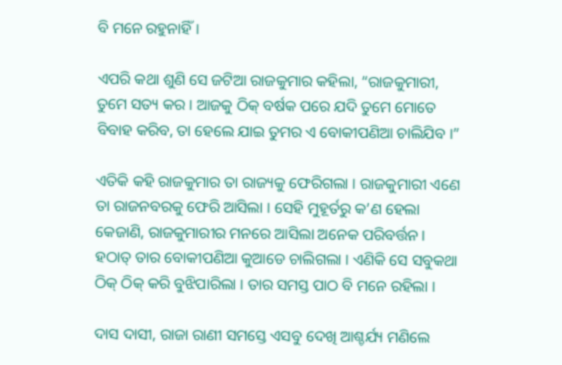ବି ମନେ ରହୁନାହିଁ ।

ଏପରି କଥା ଶୁଣି ସେ ଜଟିଆ ରାଜକୁମାର କହିଲା, “ରାଜକୁମାରୀ, ତୁମେ ସତ୍ୟ କର । ଆଜକୁ ଠିକ୍ ବର୍ଷକ ପରେ ଯଦି ତୁମେ ମୋତେ ବିବାହ କରିବ, ତା ହେଲେ ଯାଇ ତୁମର ଏ ବୋକୀପଣିଆ ଚାଲିଯିବ ।”

ଏତିକି କହି ରାଜକୁମାର ତା ରାଜ୍ୟକୁ ଫେରିଗଲା । ରାଜକୁମାରୀ ଏଣେ ତା ରାଜନବରକୁ ଫେରି ଆସିଲା । ସେହି ମୁହୂର୍ତରୁ କ’ଣ ହେଲା କେଜାଣି, ରାଜକୁମାରୀର ମନରେ ଆସିଲା ଅନେକ ପରିବର୍ତ୍ତନ । ହଠାତ୍ ତାର ବୋକୀପଣିଆ କୁଆଡେ ଚାଲିଗଲା । ଏଣିକି ସେ ସବୁକଥା ଠିକ୍ ଠିକ୍ କରି ବୁଝିପାରିଲା । ତାର ସମସ୍ତ ପାଠ ବି ମନେ ରହିଲା ।

ଦାସ ଦାସୀ, ରାଜା ରାଣୀ ସମସ୍ତେ ଏସବୁ ଦେଖି ଆଶ୍ଚର୍ଯ୍ୟ ମଣିଲେ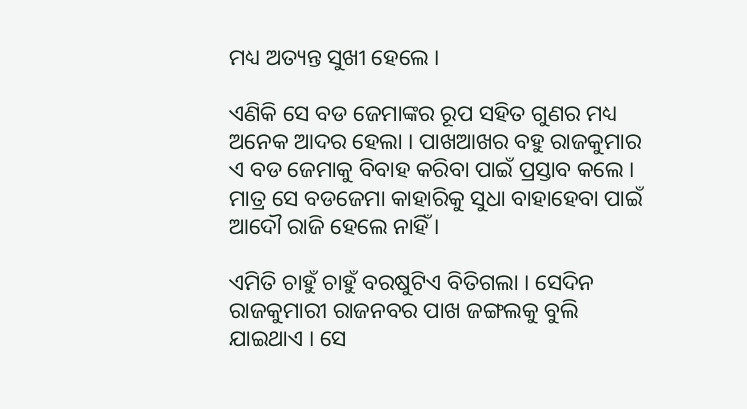ମଧ୍ୟ ଅତ୍ୟନ୍ତ ସୁଖୀ ହେଲେ ।

ଏଣିକି ସେ ବଡ ଜେମାଙ୍କର ରୂପ ସହିତ ଗୁଣର ମଧ୍ୟ ଅନେକ ଆଦର ହେଲା । ପାଖଆଖର ବହୁ ରାଜକୁମାର ଏ ବଡ ଜେମାକୁ ବିବାହ କରିବା ପାଇଁ ପ୍ରସ୍ତାବ କଲେ । ମାତ୍ର ସେ ବଡଜେମା କାହାରିକୁ ସୁଧା ବାହାହେବା ପାଇଁ ଆଦୌ ରାଜି ହେଲେ ନାହିଁ ।

ଏମିତି ଚାହୁଁ ଚାହୁଁ ବରଷୁଟିଏ ବିତିଗଲା । ସେଦିନ ରାଜକୁମାରୀ ରାଜନବର ପାଖ ଜଙ୍ଗଲକୁ ବୁଲି ଯାଇଥାଏ । ସେ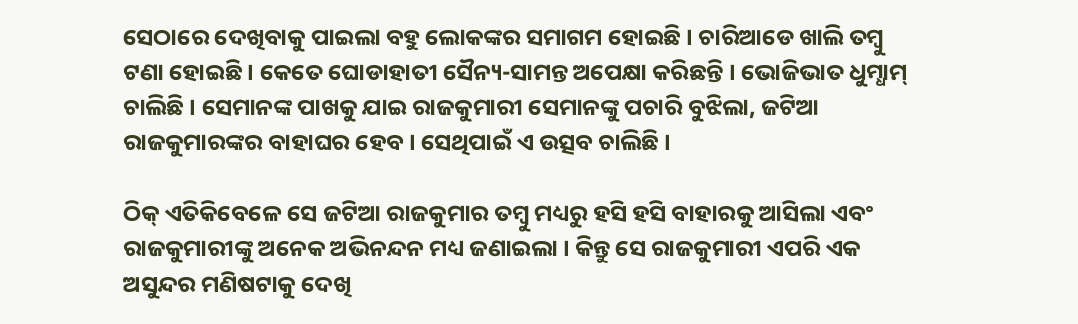ସେଠାରେ ଦେଖିବାକୁ ପାଇଲା ବହୁ ଲୋକଙ୍କର ସମାଗମ ହୋଇଛି । ଚାରିଆଡେ ଖାଲି ତମ୍ବୁ ଟଣା ହୋଇଛି । କେତେ ଘୋଡାହାତୀ ସୈନ୍ୟ-ସାମନ୍ତ ଅପେକ୍ଷା କରିଛନ୍ତି । ଭୋଜିଭାତ ଧୁମ୍ଧାମ୍ ଚାଲିଛି । ସେମାନଙ୍କ ପାଖକୁ ଯାଇ ରାଜକୁମାରୀ ସେମାନଙ୍କୁ ପଚାରି ବୁଝିଲା, ଜଟିଆ ରାଜକୁମାରଙ୍କର ବାହାଘର ହେବ । ସେଥିପାଇଁ ଏ ଉତ୍ସବ ଚାଲିଛି ।

ଠିକ୍ ଏତିକିବେଳେ ସେ ଜଟିଆ ରାଜକୁମାର ତମ୍ବୁ ମଧ୍ୟରୁ ହସି ହସି ବାହାରକୁ ଆସିଲା ଏବଂ ରାଜକୁମାରୀଙ୍କୁ ଅନେକ ଅଭିନନ୍ଦନ ମଧ୍ୟ ଜଣାଇଲା । କିନ୍ତୁ ସେ ରାଜକୁମାରୀ ଏପରି ଏକ ଅସୁନ୍ଦର ମଣିଷଟାକୁ ଦେଖି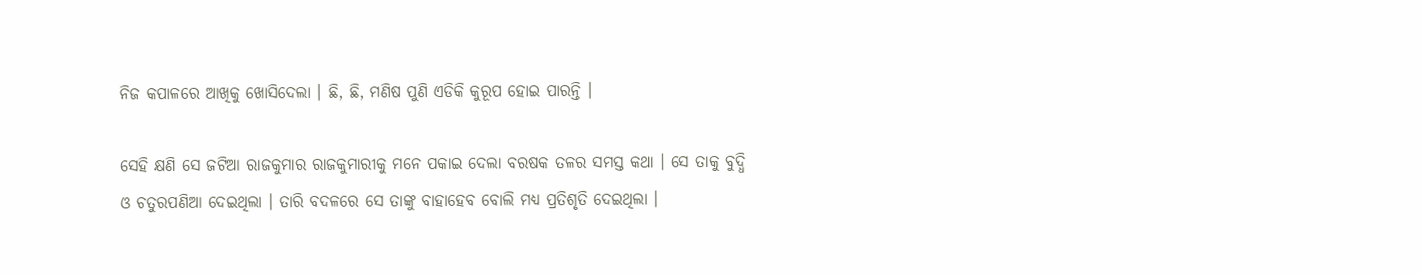ନିଜ କପାଳରେ ଆଖିକୁ ଖୋସିଦେଲା । ଛି, ଛି, ମଣିଷ ପୁଣି ଏଡିକି କୁରୂପ ହୋଇ ପାରନ୍ତି ।

ସେହି କ୍ଷଣି ସେ ଜଟିଆ ରାଜକୁମାର ରାଜକୁମାରୀକୁ ମନେ ପକାଇ ଦେଲା ବରଷକ ତଳର ସମସ୍ତ କଥା । ସେ ତାକୁ ବୁଦ୍ଧି ଓ ଚତୁରପଣିଆ ଦେଇଥିଲା । ତାରି ବଦଳରେ ସେ ତାଙ୍କୁ ବାହାହେବ ବୋଲି ମଧ୍ୟ ପ୍ରତିଶୃତି ଦେଇଥିଲା ।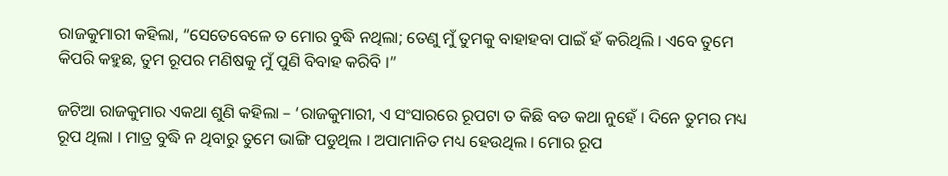ରାଜକୁମାରୀ କହିଲା, “ସେତେବେଳେ ତ ମୋର ବୁଦ୍ଧି ନଥିଲା; ତେଣୁ ମୁଁ ତୁମକୁ ବାହାହବା ପାଇଁ ହଁ କରିଥିଲି । ଏବେ ତୁମେ କିପରି କହୁଛ, ତୁମ ରୂପର ମଣିଷକୁ ମୁଁ ପୁଣି ବିବାହ କରିବି ।”

ଜଟିଆ ରାଜକୁମାର ଏକଥା ଶୁଣି କହିଲା – ‘ରାଜକୁମାରୀ, ଏ ସଂସାରରେ ରୂପଟା ତ କିଛି ବଡ କଥା ନୁହେଁ । ଦିନେ ତୁମର ମଧ୍ୟ ରୂପ ଥିଲା । ମାତ୍ର ବୁଦ୍ଧି ନ ଥିବାରୁ ତୁମେ ଭାଙ୍ଗି ପଡୁଥିଲ । ଅପାମାନିତ ମଧ୍ୟ ହେଉଥିଲ । ମୋର ରୂପ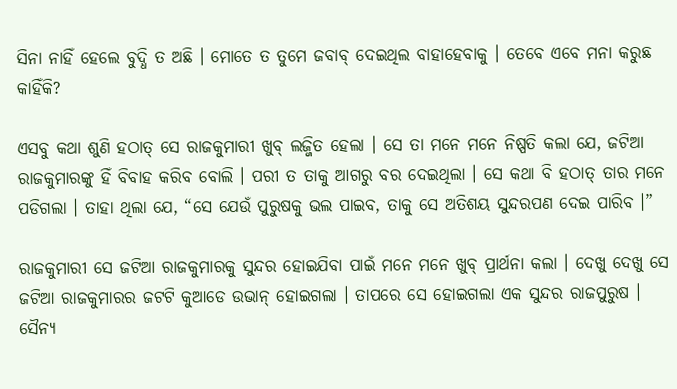ସିନା ନାହିଁ ହେଲେ ବୁଦ୍ଧି ତ ଅଛି । ମୋତେ ତ ତୁମେ ଜବାବ୍ ଦେଇଥିଲ ବାହାହେବାକୁ । ତେବେ ଏବେ ମନା କରୁଛ କାହିଁକି?

ଏସବୁ କଥା ଶୁଣି ହଠାତ୍ ସେ ରାଜକୁମାରୀ ଖୁବ୍ ଲଜ୍ଜିତ ହେଲା । ସେ ତା ମନେ ମନେ ନିଷ୍ପତି କଲା ଯେ, ଜଟିଆ ରାଜକୁମାରଙ୍କୁ ହିଁ ବିବାହ କରିବ ବୋଲି । ପରୀ ତ ତାକୁ ଆଗରୁ ବର ଦେଇଥିଲା । ସେ କଥା ବି ହଠାତ୍ ତାର ମନେ ପଡିଗଲା । ତାହା ଥିଲା ଯେ, “ସେ ଯେଉଁ ପୁରୁଷକୁ ଭଲ ପାଇବ, ତାକୁ ସେ ଅତିଶୟ ସୁନ୍ଦରପଣ ଦେଇ ପାରିବ ।”

ରାଜକୁମାରୀ ସେ ଜଟିଆ ରାଜକୁମାରକୁ ସୁନ୍ଦର ହୋଇଯିବା ପାଇଁ ମନେ ମନେ ଖୁବ୍ ପ୍ରାର୍ଥନା କଲା । ଦେଖୁ ଦେଖୁ ସେ ଜଟିଆ ରାଜକୁମାରର ଜଟଟି କୁଆଡେ ଉଭାନ୍ ହୋଇଗଲା । ତାପରେ ସେ ହୋଇଗଲା ଏକ ସୁନ୍ଦର ରାଜପୁରୁଷ । ସୈନ୍ୟ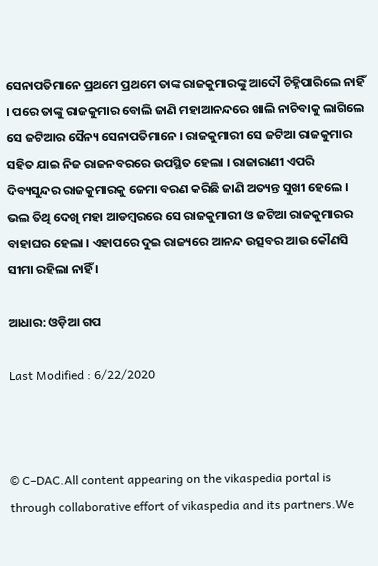ସେନାପତିମାନେ ପ୍ରଥମେ ପ୍ରଥମେ ତାଙ୍କ ରାଜକୁମାରଙ୍କୁ ଆଦୌ ଚିହ୍ନିପାରିଲେ ନାହିଁ । ପରେ ତାଙ୍କୁ ରାଜକୁମାର ବୋଲି ଜାଣି ମହାଆନନ୍ଦରେ ଖାଲି ନାଚିବାକୁ ଲାଗିଲେ ସେ ଜଟିଆର ସୈନ୍ୟ ସେନାପତିମାନେ । ରାଜକୁମାରୀ ସେ ଜଟିଆ ରାଜକୁମାର ସହିତ ଯାଇ ନିଜ ରାଜନବରରେ ଉପସ୍ଥିତ ହେଲା । ରାଜାରାଣୀ ଏପରି ଦିବ୍ୟସୁନ୍ଦର ରାଜକୁମାରକୁ ଜେମା ବରଣ କରିଛି ଜାଣି ଅତ୍ୟନ୍ତ ସୁଖୀ ହେଲେ । ଭଲ ତିଥି ଦେଖି ମହା ଆଡମ୍ବରରେ ସେ ରାଜକୁମାରୀ ଓ ଜଟିଆ ରାଜକୁମାରର ବାହାଘର ହେଲା । ଏହାପରେ ଦୁଇ ରାଜ୍ୟରେ ଆନନ୍ଦ ଉତ୍ସବର ଆଉ କୌଣସି ସୀମା ରହିଲା ନାହିଁ ।

ଆଧାର: ଓଡ଼ିଆ ଗପ

Last Modified : 6/22/2020



© C–DAC.All content appearing on the vikaspedia portal is through collaborative effort of vikaspedia and its partners.We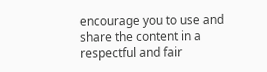encourage you to use and share the content in a respectful and fair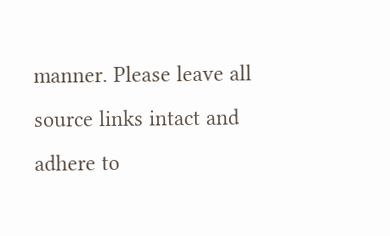manner. Please leave all source links intact and adhere to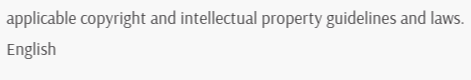applicable copyright and intellectual property guidelines and laws.
English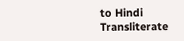to Hindi Transliterate